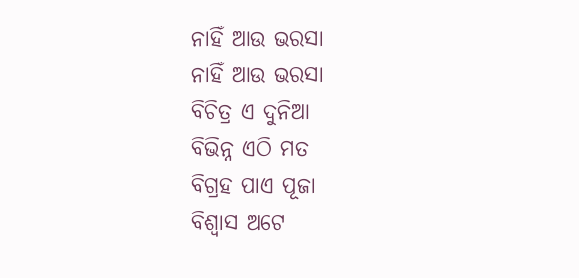ନାହିଁ ଆଉ ଭରସା
ନାହିଁ ଆଉ ଭରସା
ବିଚିତ୍ର ଏ ଦୁନିଆ
ବିଭିନ୍ନ ଏଠି ମତ
ବିଗ୍ରହ ପାଏ ପୂଜା
ବିଶ୍ୱାସ ଅଟେ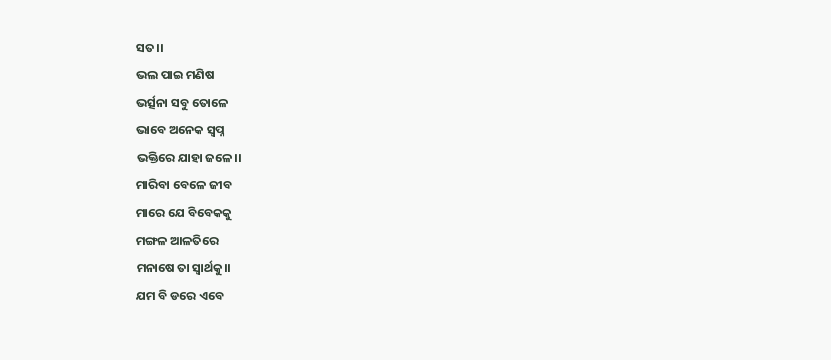ସତ।।
ଭଲ ପାଇ ମଣିଷ
ଭର୍ତ୍ସନା ସବୁ ତୋଳେ
ଭାବେ ଅନେକ ସ୍ବପ୍ନ
ଭକ୍ତିରେ ଯାହା ଜଳେ।।
ମାରିବା ବେଳେ ଜୀବ
ମାରେ ଯେ ବିବେକକୁ
ମଙ୍ଗଳ ଆଳତିରେ
ମନାଷେ ତା ସ୍ୱାର୍ଥକୁ।।
ଯମ ବି ଡରେ ଏବେ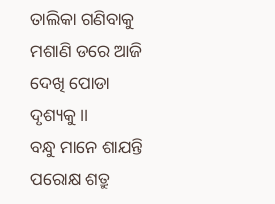ତାଲିକା ଗଣିବାକୁ
ମଶାଣି ଡରେ ଆଜି
ଦେଖି ପୋଡା ଦୃଶ୍ୟକୁ।।
ବନ୍ଧୁ ମାନେ ଶାଯନ୍ତି
ପରୋକ୍ଷ ଶତ୍ରୁ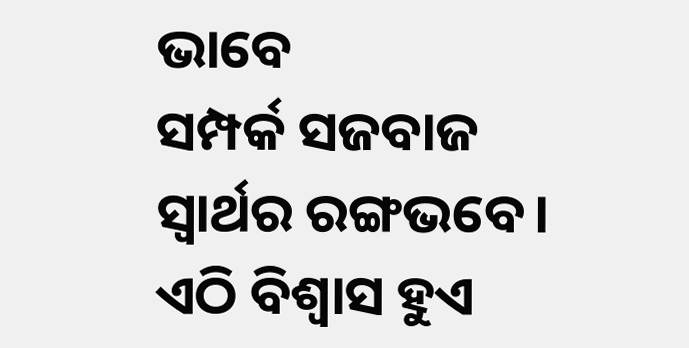ଭାବେ
ସମ୍ପର୍କ ସଜବାଜ
ସ୍ୱାର୍ଥର ରଙ୍ଗଭବେ।
ଏଠି ବିଶ୍ୱାସ ହୁଏ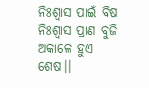ନିଃଶ୍ୱାସ ପାଇଁ ବିଷ
ନିଃଶ୍ବାସ ପ୍ରାଣ ବୁଜି
ଅକାଳେ ହୁଏ ଶେଷ।।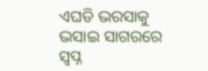ଏଘଡି ଭରସାକୁ
ଭସାଇ ସାଗରରେ
ସ୍ବପ୍ନ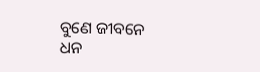ବୁଣେ ଜୀବନେ
ଧନ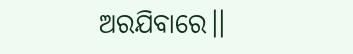ଅରଯିବାରେ।।